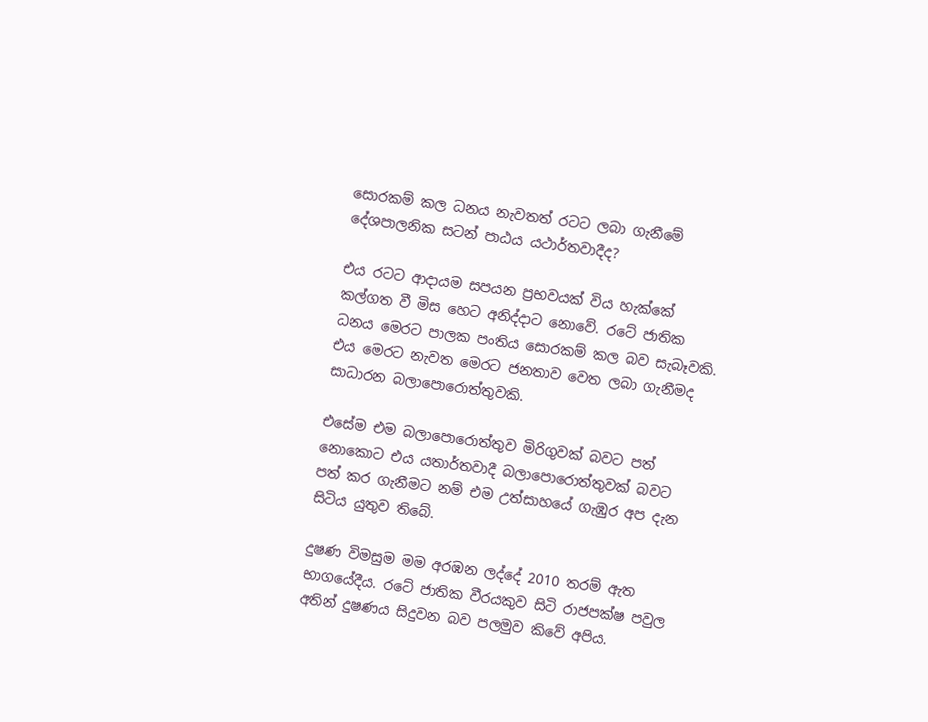සොරකම් කල ධනය නැවතත් රටට ලබා ගැනීමේ දේශපාලනික සටන් පාඨය යථාර්තවාදීද?

එය රටට ආදායම සපයන ප්‍රභවයක් විය හැක්කේ කල්ගත වී මිස හෙට අනිද්දාට නොවේ. රටේ ජාතික ධනය මෙරට පාලක පංතිය සොරකම් කල බව සැබෑවකි. එය මෙරට නැවත මෙරට ජනතාව වෙත ලබා ගැනීමද සාධාරන බලාපොරොත්තුවකි.

එසේම එම බලාපොරොත්තුව මිරිගුවක් බවට පත් නොකොට එය යතාර්තවාදී බලාපොරොත්තුවක් බවට පත් කර ගැනීමට නම් එම උත්සාහයේ ගැඹුර අප දැන සිටිය යුතුව තිබේ.

දුෂණ විමසුම මම අරඹන ලද්දේ 2010 තරම් ඇත භාගයේදීය. රටේ ජාතික වීරයකුව සිටි රාජපක්ෂ පවුල අතින් දුෂණය සිදුවන බව පලමුව කිවේ අපිය.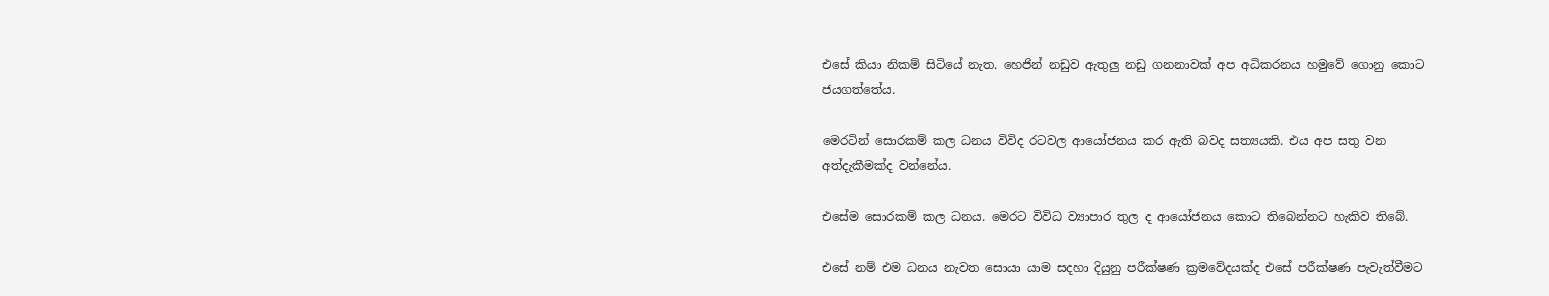එසේ කියා නිකම් සිටියේ නැත. හෙජින් නඩුව ඇතුලු නඩු ගනනාවක් අප අධිකරනය හමුවේ ගොනු කොට ජයගත්තේය.

මෙරටින් සොරකම් කල ධනය විවිද රටවල ආයෝජනය කර ඇති බවද සත්‍යයකි. එය අප සතු වන අත්දැකීමක්ද වන්නේය.

එසේම සොරකම් කල ධනය. මෙරට විවිධ ව්‍යාපාර තුල ද ආයෝජනය කොට තිබෙන්නට හැකිව තිබේ.

එසේ නම් එම ධනය නැවත සොයා යාම සදහා දියුනු පරීක්ෂණ ක්‍රමවේදයක්ද එසේ පරීක්ෂණ පැවැත්වීමට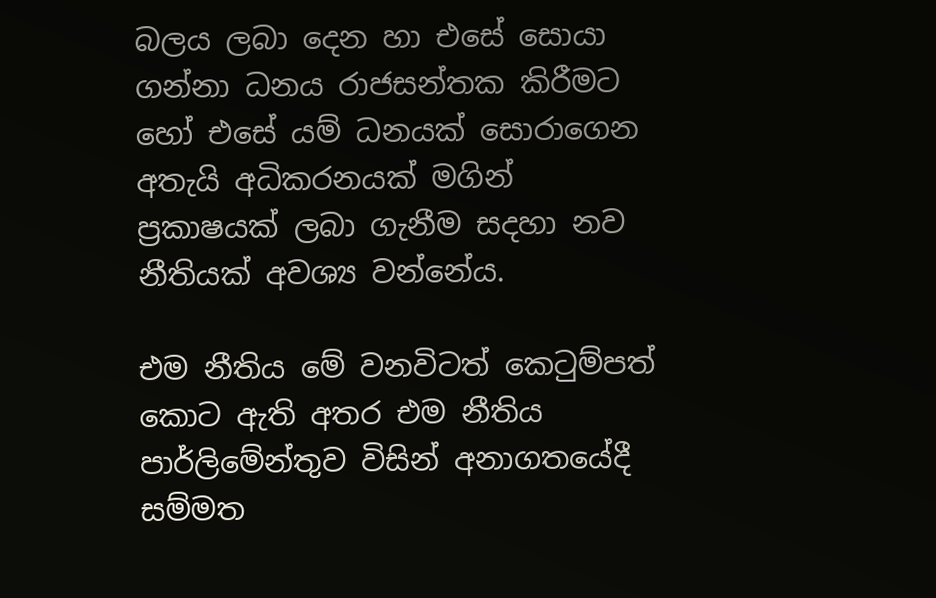බලය ලබා දෙන හා එසේ සොයා ගන්නා ධනය රාජසන්තක කිරීමට හෝ එසේ යම් ධනයක් සොරාගෙන අතැයි අධිකරනයක් මගින් ප්‍රකාෂයක් ලබා ගැනීම සදහා නව නීතියක් අවශ්‍ය වන්නේය.

එම නීතිය මේ වනවිටත් කෙටුම්පත් කොට ඇති අතර එම නීතිය පාර්ලිමේන්තුව විසින් අනාගතයේදී සම්මත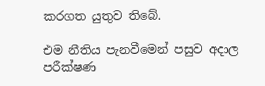කරගත යුතුව තිබේ.

එම නීතිය පැනවීමෙන් පසුව අදාල පරීක්ෂණ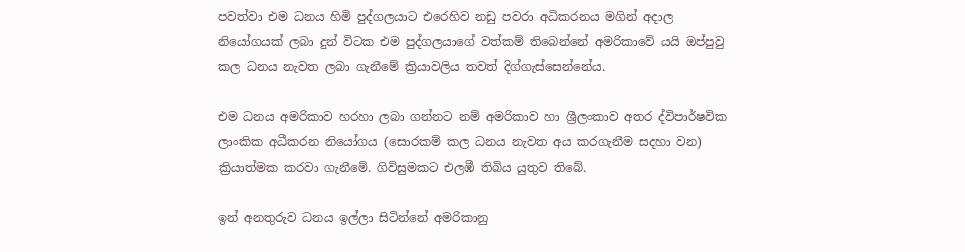පවත්වා එම ධනය හිමි පුද්ගලයාට එරෙහිව නඩු පවරා අධිකරනය මගින් අදාල නියෝගයක් ලබා දුන් විටක එම පුද්ගලයාගේ වත්කම් තිබෙන්නේ අමරිකාවේ යයි ඔප්පුවු කල ධනය නැවත ලබා ගැනීමේ ක්‍රියාවලිය තවත් දිග්ගැස්සෙන්නේය.

එම ධනය අමරිකාව හරහා ලබා ගන්නට නම් අමරිකාව හා ශ්‍රීලංකාව අතර ද්විපාර්ෂවික ලාංකික අධීකරන නියෝගය (සොරකම් කල ධනය නැවත අය කරගැනීම සදහා වන) ක්‍රියාත්මක කරවා ගැනීමේ. ගිවිසුමකට එලඹී තිබිය යුතුව තිබේ.

ඉන් අනතුරුව ධනය ඉල්ලා සිටින්නේ අමරිකානු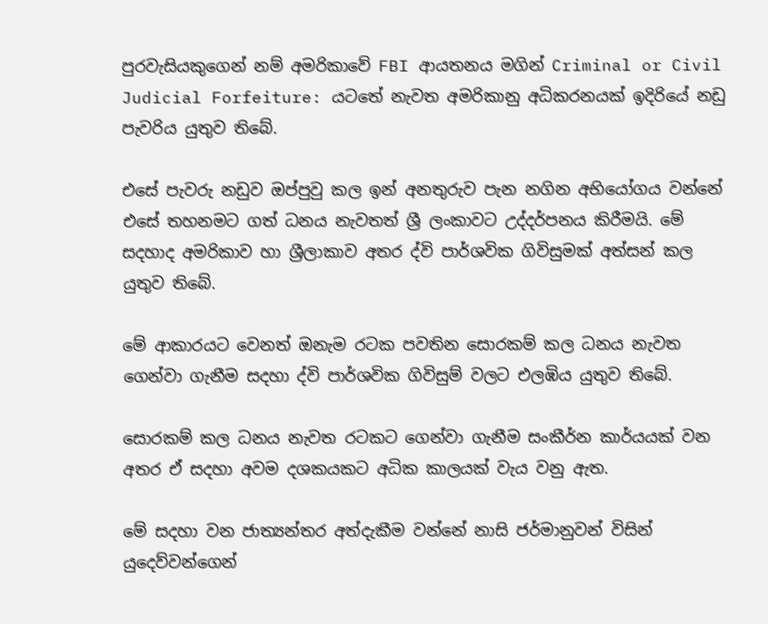පුරවැසියකුගෙන් නම් අමරිකාවේ FBI ආයතනය මගින් Criminal or Civil Judicial Forfeiture: යටතේ නැවත අමරිකානු අධිකරනයක් ඉදිරියේ නඩු පැවරිය යුතුව තිබේ.

එසේ පැවරු නඩුව ඔප්පුවු කල ඉන් අනතුරුව පැන නගින අභියෝගය වන්නේ එසේ තහනමට ගත් ධනය නැවතත් ශ්‍රී ලංකාවට උද්දර්පනය කිරීමයි. මේ සදහාද අමරිකාව හා ශ්‍රීලාකාව අතර ද්වි පාර්ශවික ගිවිසුමක් අත්සන් කල යුතුව තිබේ.

මේ ආකාරයට වෙනත් ඔනැම රටක පවතින සොරකම් කල ධනය නැවත ගෙන්වා ගැනීම සදහා ද්වි පාර්ශවික ගිවිසුම් වලට එලඹිය යුතුව තිබේ.

සොරකම් කල ධනය නැවත රටකට ගෙන්වා ගැනීම සංකීර්න කාර්යයක් වන අතර ඒ සදහා අවම දශකයකට අධික කාලයක් වැය වනු ඇත.

මේ සදහා වන ජාත්‍යන්තර අත්දැකීම වන්නේ නාසි ජර්මානුවන් විසින් යුදෙව්වන්ගෙන්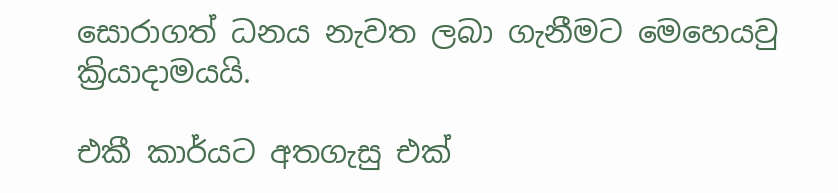සොරාගත් ධනය නැවත ලබා ගැනීමට මෙහෙයවු ක්‍රියාදාමයයි.

එකී කාර්යට අතගැසු එක්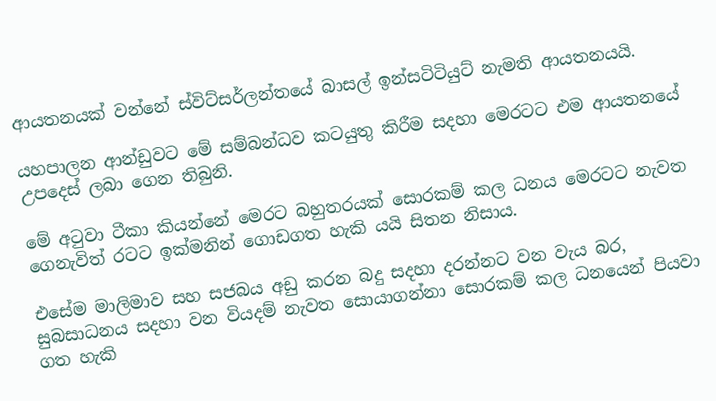ආයතනයක් වන්නේ ස්විට්සර්ලන්තයේ බාසල් ඉන්සටිටියුට් නැමති ආයතනයයි.

යහපාලන ආන්ඩුවට මේ සම්බන්ධව කටයුතු කිරීම සදහා මෙරටට එම ආයතනයේ උපදෙස් ලබා ගෙන තිබුනි.

මේ අටුවා ටීකා කියන්නේ මෙරට බහුතරයක් සොරකම් කල ධනය මෙරටට නැවත ගෙනැවිත් රටට ඉක්මනින් ගොඩගත හැකි යයි සිතන නිසාය.

එසේම මාලිමාව සහ සජබය අඩු කරන බදු සදහා දරන්නට වන වැය බර, සුබසාධනය සදහා වන වියදම් නැවත සොයාගන්නා සොරකම් කල ධනයෙන් පියවා ගත හැකි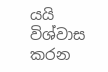යයි විශ්වාස කරන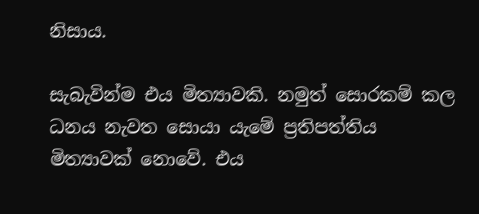නිසාය.

සැබැවින්ම එය මිත්‍යාවකි. නමුත් සොරකම් කල ධනය නැවත සොයා යැමේ ප්‍රතිපත්තිය මිත්‍යාවක් නොවේ. එය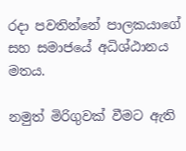රදා පවතින්නේ පාලකයාගේ සහ සමාජයේ අධිශ්ඨානය මතය.

නමුත් මිරිගුවක් වීමට ඇති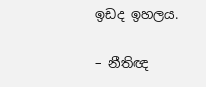ඉඩද ඉහලය.

– නීතිඥ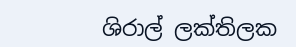ශිරාල් ලක්තිලක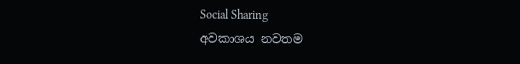Social Sharing
අවකාශය නවතම